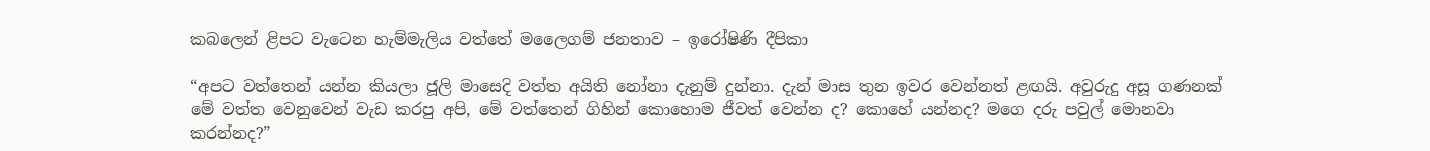කබලෙන් ළිපට වැටෙන හැම්මැලිය වත්තේ මලෛගම් ජනතාව – ඉරෝෂිණි දීපිකා

“අපට වත්තෙන් යන්න කියලා ජූලි මාසෙදි වත්ත අයිති නෝනා දැනුම් දුන්නා. දැන් මාස තුන ඉවර වෙන්නත් ළඟයි. අවුරුදු අසූ ගණනක් මේ වත්ත වෙනුවෙන් වැඩ කරපු අපි, මේ වත්තෙන් ගිහින් කොහොම ජීවත් වෙන්න ද? කොහේ යන්නද? මගෙ දරු පවුල් මොනවා කරන්නද?”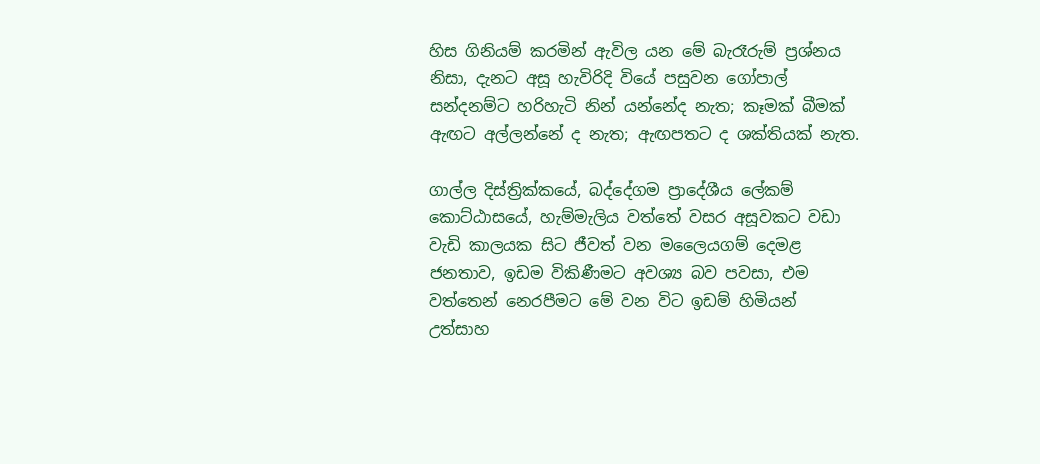හිස ගිනියම් කරමින් ඇවිල යන මේ බැරෑරුම් ප්‍රශ්නය නිසා, දැනට අසූ හැවිරිදි වියේ පසුවන ගෝපාල් සන්දනම්ට හරිහැටි නින් යන්නේද නැත; කෑමක් බීමක් ඇඟට අල්ලන්නේ ද නැත; ඇඟපතට ද ශක්තියක් නැත.

ගාල්ල දිස්ත්‍රික්කයේ, බද්දේගම ප්‍රාදේශීය ලේකම් කොට්ඨාසයේ, හැම්මැලිය වත්තේ වසර අසූවකට වඩා වැඩි කාලයක සිට ජීවත් වන මලෛයගම් දෙමළ ජනතාව, ඉඩම විකිණීමට අවශ්‍ය බව පවසා, එම වත්තෙන් නෙරපීමට මේ වන විට ඉඩම් හිමියන් උත්සාහ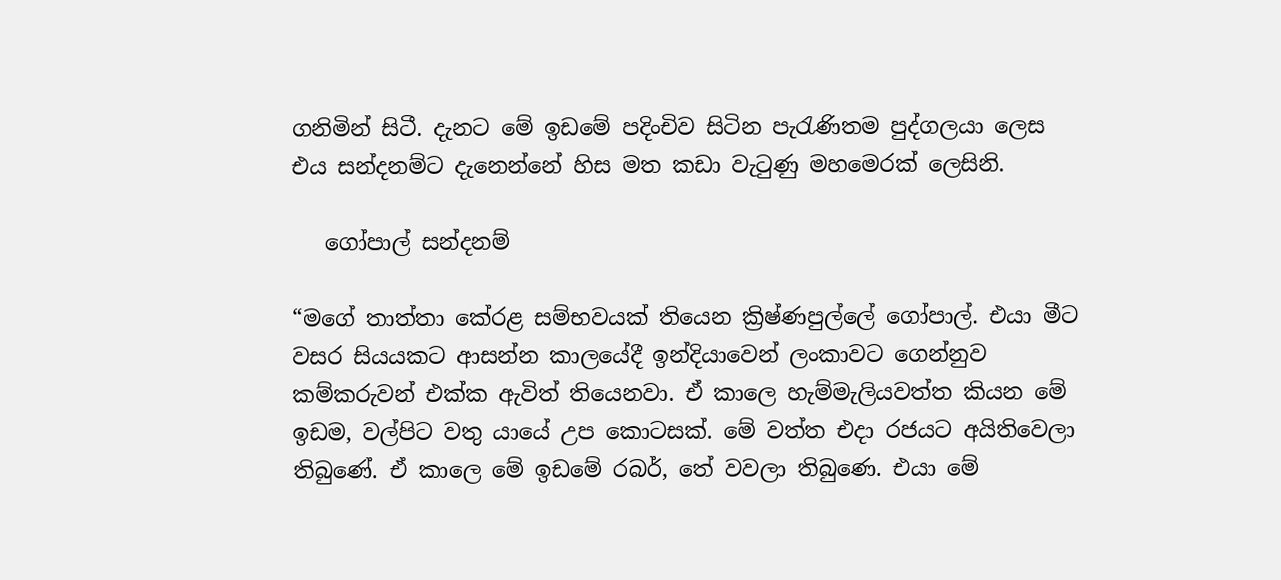ගනිමින් සිටී. දැනට මේ ඉඩමේ පදිංචිව සිටින පැරැණිතම පුද්ගලයා ලෙස එය සන්දනම්ට දැනෙන්නේ හිස මත කඩා වැටුණු මහමෙරක් ලෙසිනි.

   ගෝපාල් සන්දනම්

“මගේ තාත්තා කේරළ සම්භවයක් තියෙන ක්‍රිෂ්ණපුල්ලේ ගෝපාල්. එයා මීට වසර සියයකට ආසන්න කාලයේදී ඉන්දියාවෙන් ලංකාවට ගෙන්නුව කම්කරුවන් එක්ක ඇවිත් තියෙනවා. ඒ කාලෙ හැම්මැලියවත්ත කියන මේ ඉඩම, වල්පිට වතු යායේ උප කොටසක්. මේ වත්ත එදා රජයට අයිතිවෙලා තිබුණේ. ඒ කාලෙ මේ ඉඩමේ රබර්, තේ වවලා තිබුණෙ. එයා මේ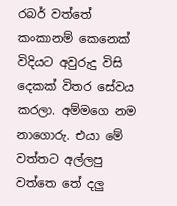රබර් වත්තේ කංකානම් කෙනෙක් විදියට අවුරුදු විසි දෙකක් විතර සේවය කරලා. අම්මගෙ නම නාගොරු. එයා මේ වත්තට අල්ලපු වත්තෙ තේ දලු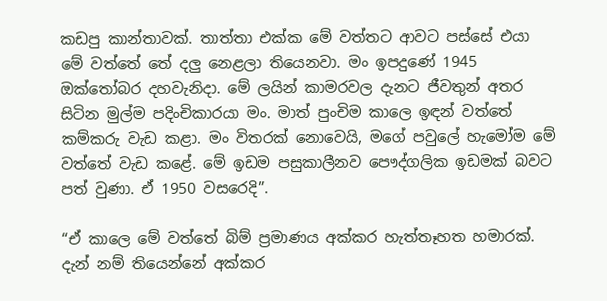කඩපු කාන්තාවක්. තාත්තා එක්ක මේ වත්තට ආවට පස්සේ එයා මේ වත්තේ තේ දලු නෙළලා තියෙනවා. මං ඉපදුණේ 1945 ඔක්තෝබර දහවැනිදා. මේ ලයින් කාමරවල දැනට ජීවතුන් අතර සිටින මුල්ම පදිංචිකාරයා මං. මාත් පුංචිම කාලෙ ඉඳන් වත්තේ කම්කරු වැඩ කළා. මං විතරක් නොවෙයි, මගේ පවුලේ හැමෝම මේ වත්තේ වැඩ කළේ. මේ ඉඩම පසුකාලීනව පෞද්ගලික ඉඩමක් බවට පත් වුණා. ඒ 1950 වසරෙදි”.

“ඒ කාලෙ මේ වත්තේ බිම් ප්‍රමාණය අක්කර හැත්තෑහත හමාරක්. දැන් නම් තියෙන්නේ අක්කර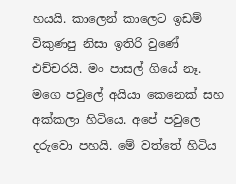හයයි. කාලෙන් කාලෙට ඉඩම් විකුණපු නිසා ඉතිරි වුණේ එච්චරයි. මං පාසල් ගියේ නෑ. මගෙ පවුලේ අයියා කෙනෙක් සහ අක්කලා හිටියෙ. අපේ පවුලෙ දරුවො පහයි. මේ වත්තේ හිටිය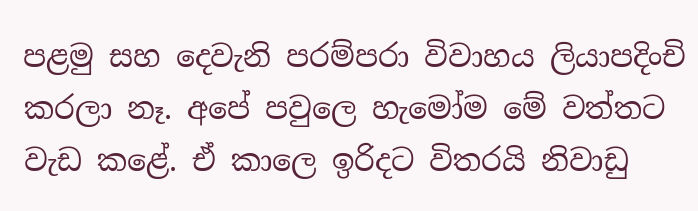පළමු සහ දෙවැනි පරම්පරා විවාහය ලියාපදිංචි කරලා නෑ. අපේ පවුලෙ හැමෝම මේ වත්තට වැඩ කළේ. ඒ කාලෙ ඉරිදට විතරයි නිවාඩු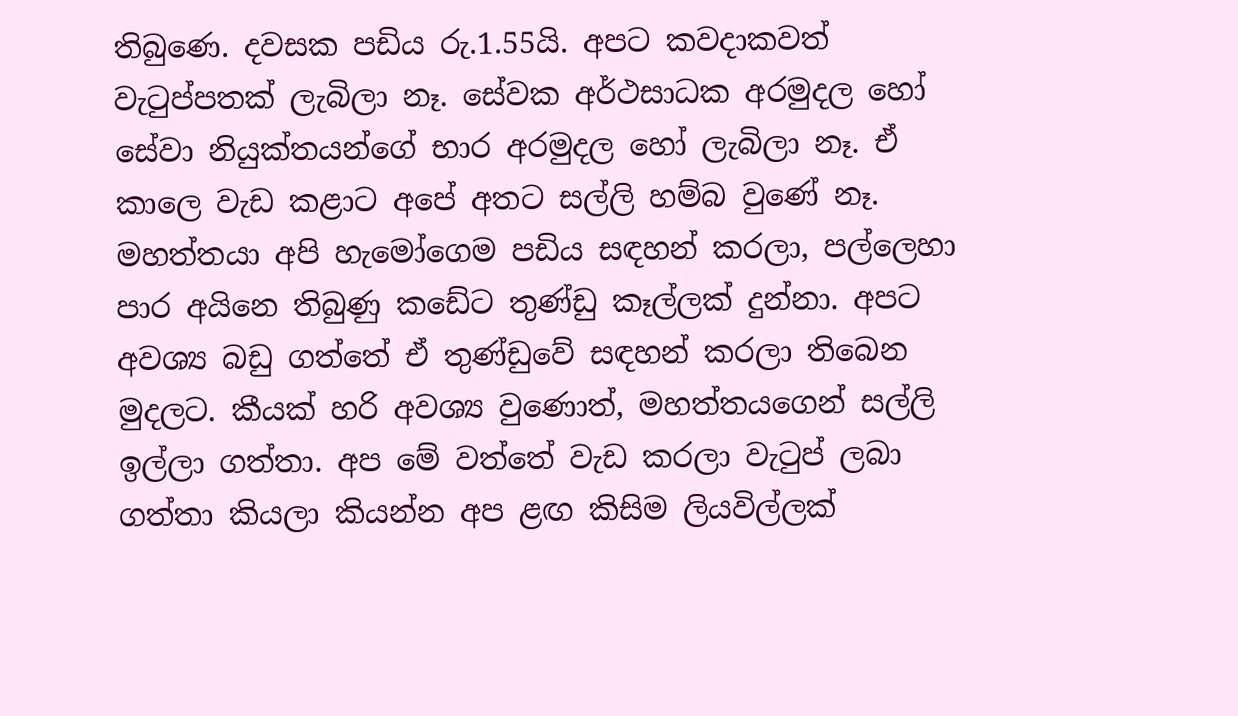තිබුණෙ. දවසක පඩිය රු.1.55යි. අපට කවදාකවත් වැටුප්පතක් ලැබිලා නෑ. සේවක අර්ථසාධක අරමුදල හෝ සේවා නියුක්තයන්ගේ භාර අරමුදල හෝ ලැබිලා නෑ. ඒ කාලෙ වැඩ කළාට අපේ අතට සල්ලි හම්බ වුණේ නෑ. මහත්තයා අපි හැමෝගෙම පඩිය සඳහන් කරලා, පල්ලෙහා පාර අයිනෙ තිබුණු කඩේට තුණ්ඩු කෑල්ලක් දුන්නා. අපට අවශ්‍ය බඩු ගත්තේ ඒ තුණ්ඩුවේ සඳහන් කරලා තිබෙන මුදලට. කීයක් හරි අවශ්‍ය වුණොත්, මහත්තයගෙන් සල්ලි ඉල්ලා ගත්තා. අප මේ වත්තේ වැඩ කරලා වැටුප් ලබා ගත්තා කියලා කියන්න අප ළඟ කිසිම ලියවිල්ලක්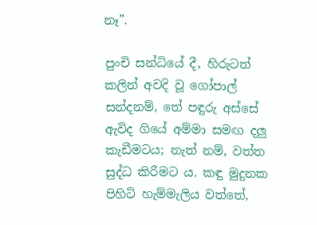නෑ”.

පුංචි සන්ධියේ දී, හිරුටත් කලින් අවදි වූ ගෝපාල් සන්දනම්, තේ පඳුරු අස්සේ ඇවිද ගියේ අම්මා සමඟ දලු කැඩීමටය; නැත් නම්, වත්ත සුද්ධ කිරීමට ය. කඳු මුදුනක පිහිටි හැම්මැලිය වත්තේ,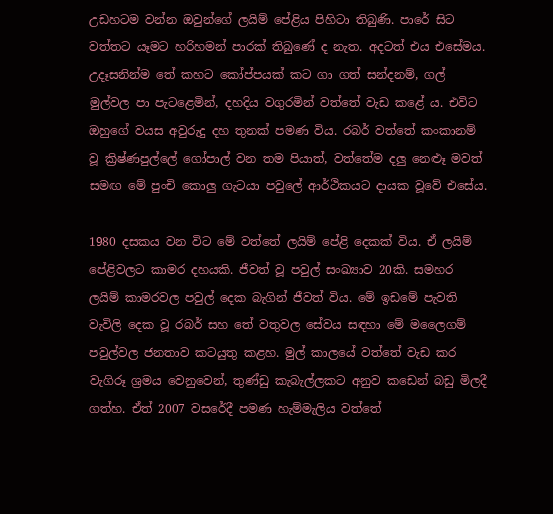උඩහටම වන්න ඔවුන්ගේ ලයිම් පේළිය පිහිටා තිබුණි. පාරේ සිට වත්තට යෑමට හරිහමන් පාරක් තිබුණේ ද නැත. අදටත් එය එසේමය. උදෑසනින්ම තේ කහට කෝප්පයක් කට ගා ගත් සන්දනම්, ගල් මුල්වල පා පැටළෙමින්, දහදිය වගුරමින් වත්තේ වැඩ කළේ ය. එවිට ඔහුගේ වයස අවුරුදු දහ තුනක් පමණ විය. රබර් වත්තේ කංකානම් වූ ක්‍රිෂ්ණපුල්ලේ ගෝපාල් වන තම පියාත්, වත්තේම දලු නෙළූ මවත් සමඟ මේ පුංචි කොලු ගැටයා පවුලේ ආර්ථිකයට දායක වූවේ එසේය.

1980 දසකය වන විට මේ වත්තේ ලයිම් පේළි දෙකක් විය. ඒ ලයිම් පේළිවලට කාමර දහයකි. ජීවත් වූ පවුල් සංඛ්‍යාව 20කි. සමහර ලයිම් කාමරවල පවුල් දෙක බැගින් ජීවත් විය. මේ ඉඩමේ පැවති වැවිලි දෙක වූ රබර් සහ තේ වතුවල සේවය සඳහා මේ මලෛගම් පවුල්වල ජනතාව කටයුතු කළහ. මුල් කාලයේ වත්තේ වැඩ කර වැගිරූ ශ්‍රමය වෙනුවෙන්, තුණ්ඩු කැබැල්ලකට අනුව කඩෙන් බඩු මිලදී ගත්හ. ඒත් 2007 වසරේදී පමණ හැම්මැලිය වත්තේ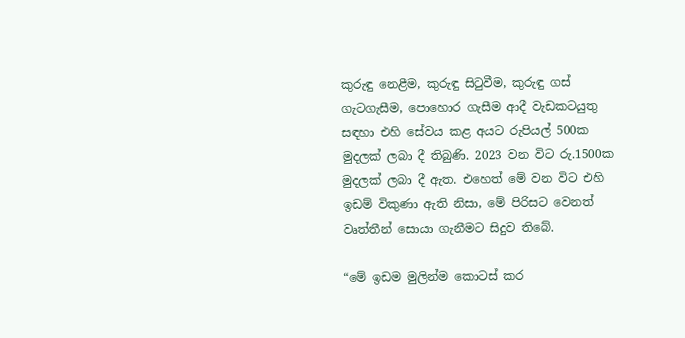කුරුඳු නෙළීම, කුරුඳු සිටුවීම, කුරුඳු ගස් ගැටගැසීම, පොහොර ගැසීම ආදී වැඩකටයුතු සඳහා එහි සේවය කළ අයට රුපියල් 500ක මුදලක් ලබා දී තිබුණි. 2023 වන විට රු.1500ක මුදලක් ලබා දී ඇත. එහෙත් මේ වන විට එහි ඉඩම් විකුණා ඇති නිසා, මේ පිරිසට වෙනත් වෘත්තීන් සොයා ගැනීමට සිදුව තිබේ.

“මේ ඉඩම මුලින්ම කොටස් කර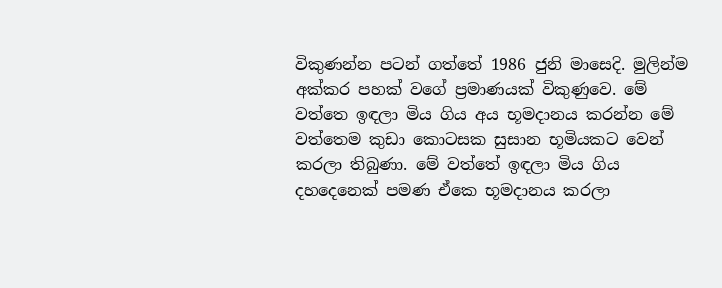විකුණන්න පටන් ගත්තේ 1986 ජුනි මාසෙදි. මුලින්ම අක්කර පහක් වගේ ප්‍රමාණයක් විකුණුවෙ. මේ වත්තෙ ඉඳලා මිය ගිය අය භූමදානය කරන්න මේ වත්තෙම කුඩා කොටසක සුසාන භූමියකට වෙන් කරලා තිබුණා. මේ වත්තේ ඉඳලා මිය ගිය දහදෙනෙක් පමණ ඒකෙ භූමදානය කරලා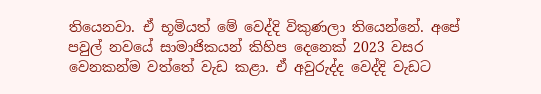තියෙනවා. ඒ භූමියත් මේ වෙද්දි විකුණලා තියෙන්නේ. අපේ පවුල් නවයේ සාමාජිකයන් කිහිප දෙනෙක් 2023 වසර වෙනකන්ම වත්තේ වැඩ කළා. ඒ අවුරුද්ද වෙද්දි වැඩට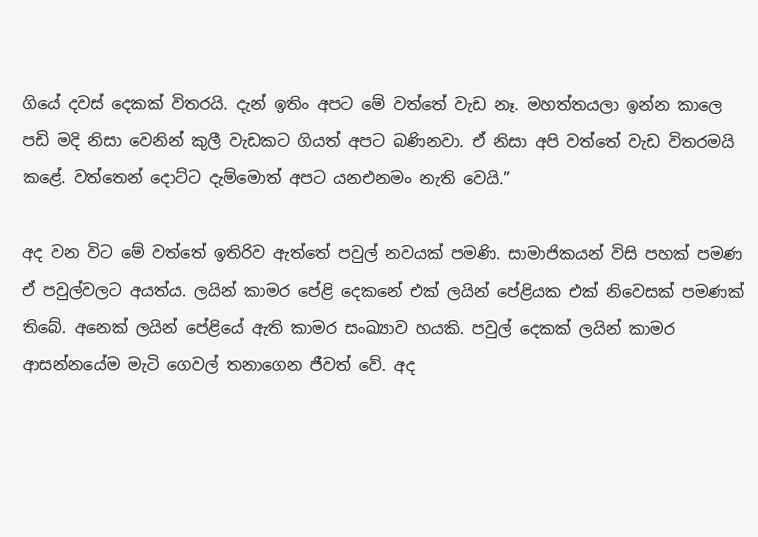ගියේ දවස් දෙකක් විතරයි. දැන් ඉතිං අපට මේ වත්තේ වැඩ නෑ. මහත්තයලා ඉන්න කාලෙ පඩි මදි නිසා වෙනින් කුලී වැඩකට ගියත් අපට බණිනවා. ඒ නිසා අපි වත්තේ වැඩ විතරමයි කළේ. වත්තෙන් දොට්ට දැම්මොත් අපට යනඑනමං නැති වෙයි.”

අද වන විට මේ වත්තේ ඉතිරිව ඇත්තේ පවුල් නවයක් පමණි. සාමාජිකයන් විසි පහක් පමණ ඒ පවුල්වලට අයත්ය. ලයින් කාමර පේළි දෙකනේ එක් ලයින් පේළියක එක් නිවෙසක් පමණක් තිබේ. අනෙක් ලයින් පේළියේ ඇති කාමර සංඛ්‍යාව හයකි. පවුල් දෙකක් ලයින් කාමර ආසන්නයේම මැටි ගෙවල් තනාගෙන ජීවත් වේ. අද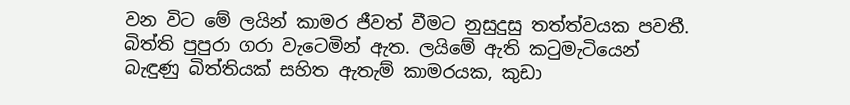වන විට මේ ලයින් කාමර ජීවත් වීමට නුසුදුසු තත්ත්වයක පවතී. බිත්ති පුපුරා ගරා වැටෙමින් ඇත. ලයිමේ ඇති කටුමැටියෙන් බැඳුණු බිත්තියක් සහිත ඇතැම් කාමරයක, කුඩා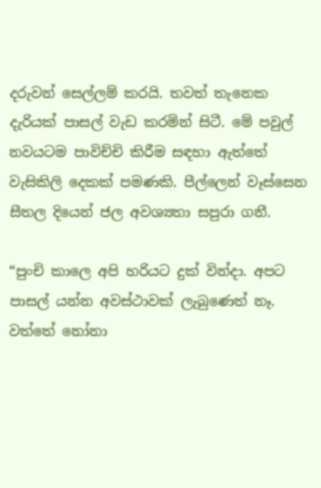දරුවන් සෙල්ලම් කරයි. තවත් තැනෙක දැරියක් පාසල් වැඩ කරමින් සිටී. මේ පවුල් නවයටම පාවිච්චි කිරීම සඳහා ඇත්තේ වැසිකිලි දෙකක් පමණකි. පීල්ලෙන් වෑස්සෙන සීතල දියෙන් ජල අවශ්‍යතා සපුරා ගනී.

“පුංචි කාලෙ අපි හරියට දුක් වින්දා. අපට පාසල් යන්න අවස්ථාවක් ලැබුණෙත් නෑ. වත්තේ නෝනා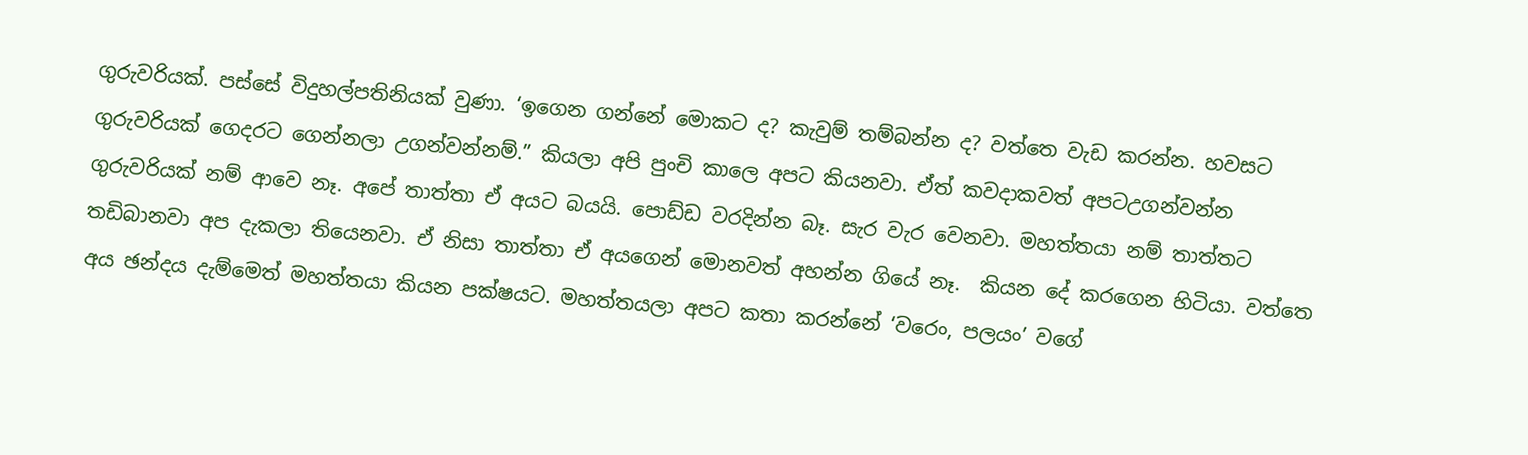ගුරුවරියක්. පස්සේ විදුහල්පතිනියක් වුණා. ‘ඉගෙන ගන්නේ මොකට ද? කැවුම් තම්බන්න ද? වත්තෙ වැඩ කරන්න. හවසට ගුරුවරියක් ගෙදරට ගෙන්නලා උගන්වන්නම්.” කියලා අපි පුංචි කාලෙ අපට කියනවා. ඒත් කවදාකවත් අපටඋගන්වන්න ගුරුවරියක් නම් ආවෙ නෑ. අපේ තාත්තා ඒ අයට බයයි. පොඩ්ඩ වරදින්න බෑ. සැර වැර වෙනවා. මහත්තයා නම් තාත්තට තඩිබානවා අප දැකලා තියෙනවා. ඒ නිසා තාත්තා ඒ අයගෙන් මොනවත් අහන්න ගියේ නෑ.  කියන දේ කරගෙන හිටියා. වත්තෙ අය ඡන්දය දැම්මෙත් මහත්තයා කියන පක්ෂයට. මහත්තයලා අපට කතා කරන්නේ ‘වරෙං, පලයං’ වගේ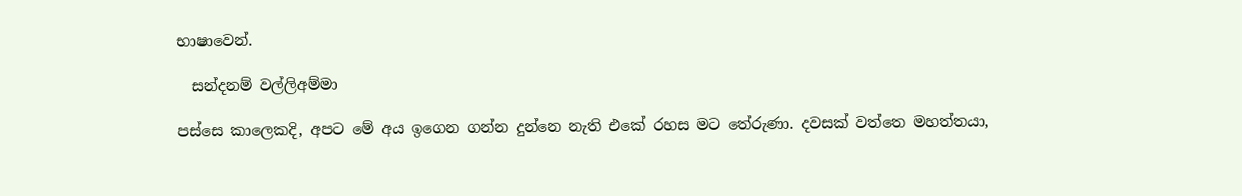භාෂාවෙන්.

  සන්දනම් වල්ලිඅම්මා

පස්සෙ කාලෙකදි, අපට මේ අය ඉගෙන ගන්න දුන්නෙ නැති එකේ රහස මට තේරුණා. දවසක් වත්තෙ මහත්තයා,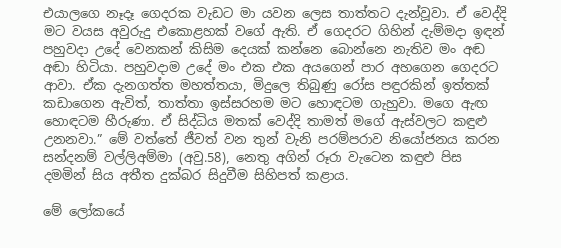එයාලගෙ නෑදෑ ගෙදරක වැඩට මා යවන ලෙස තාත්තට දැන්වූවා. ඒ වෙද්දි මට වයස අවුරුදු එකොළහක් වගේ ඇති. ඒ ගෙදරට ගිහින් දැම්මදා ඉඳන් පහුවදා උදේ වෙනකන් කිසිම දෙයක් කන්නෙ බොන්නෙ නැතිව මං අඬ අඬා හිටියා. පහුවදාම උදේ මං එක එක අයගෙන් පාර අහගෙන ගෙදරට ආවා. ඒක දැනගත්ත මහත්තයා, මිදුලෙ තිබුණු රෝස පඳුරකින් ඉත්තක් කඩාගෙන ඇවිත්, තාත්තා ඉස්සරහම මට හොඳටම ගැහුවා. මගෙ ඇඟ හොඳටම හීරුණා. ඒ සිද්ධිය මතක් වෙද්දි තාමත් මගේ ඇස්වලට කඳුළු උනනවා.” මේ වත්තේ ජීවත් වන තුන් වැනි පරම්පරාව නියෝජනය කරන සන්දනම් වල්ලිඅම්මා (අවු.58), නෙතු අගින් රූරා වැටෙන කඳුළු පිස දමමින් සිය අතීත දුක්බර සිදුවීම සිහිපත් කළාය.

මේ ලෝකයේ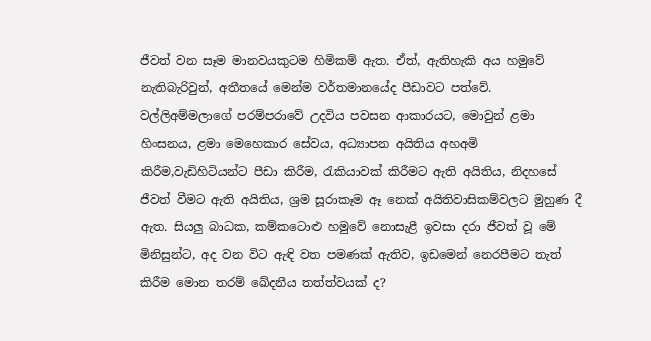ජීවත් වන සෑම මානවයකුටම හිමිකම් ඇත. ඒත්, ඇතිහැකි අය හමුවේ නැතිබැරිවුන්, අතීතයේ මෙන්ම වර්තමානයේද පීඩාවට පත්වේ. වල්ලිඅම්මලාගේ පරම්පරාවේ උදවිය පවසන ආකාරයට, මොවුන් ළමා හිංසනය, ළමා මෙහෙකාර සේවය, අධ්‍යාපන අයිතිය අහඅමි කිරීම,වැඩිහිටියන්ට පීඩා කිරීම, රැකියාවක් කිරීමට ඇති අයිතිය, නිදහසේ ජීවත් වීමට ඇති අයිතිය, ශ්‍රම සූරාකෑම ඈ නෙක් අයිතිවාසිකම්වලට මුහුණ දී ඇත. සියලු බාධක, කම්කටොළු හමුවේ නොසැළී ඉවසා දරා ජීවත් වූ මේ මිනිසුන්ට, අද වන විට ඇඳි වත පමණක් ඇතිව, ඉඩමෙන් නෙරපීමට තැත් කිරීම මොන තරම් ඛේදනීය තත්ත්වයක් ද?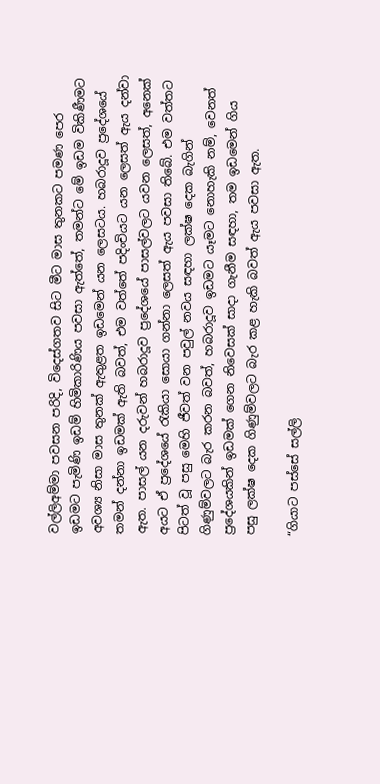වල්ලිඅම්මා පවසන පරිදි, විදෙස්ගතව සිට මීට මාස තුනකට පමණ පෙර ඉඩමට පැමිණි ඉඩම් හිමිකාරිණිය පවසා ඇත්තේ, තමන්ට මේ ඉඩම විකිණීමට අවශ්‍ය නිසා මාස තුනක් ඇතුළත ඉඩමෙන් යන ලෙසටය. හබරාදූව ප්‍රදේශයේ තමන් දන්නා ඉඩමක් ඇති බවත්, එම වත්තේ පදිංචියට යන ලෙසත් ඇය දන්වා ඇත. පාසල් යන දරුවන් හබරාදූව ප්‍රදේශයේ පාසල්වලට යවන ලෙසත්, අනෙක් අයට ඒ ප්‍රදේශයේ රැකියා සොයා ගන්නා ලෙසත් ඇය පවසා තිබේ. එම වත්තට පිටත් වූ පසු මෙහි ජීවත් වන පවුල් නවය සඳහා ලක්ෂ දෙක බැගින් ගිණුම්වලට බැර කරන බවත්, හබරාදූව ඉඩමට යෑමට නොහැකි නම්, වෙනත්  ප්‍රදේශයකින් ඉඩමක් ගෙන නිවෙසක් සාදා ගැනීම සඳහා, තම ඉඩමෙන් ගිය පසු ලක්ෂ දෙක ගිණුම්වලට බැර කළ හැකි බවත් ඇය පවසා ඇත.

“ගියාට පස්සේ සල්ලි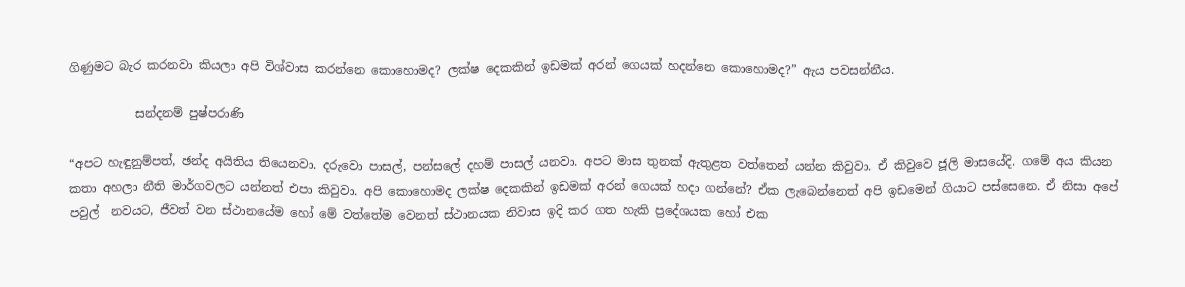ගිණුමට බැර කරනවා කියලා අපි විශ්වාස කරන්නෙ කොහොමද? ලක්ෂ දෙකකින් ඉඩමක් අරන් ගෙයක් හදන්නෙ කොහොමද?” ඇය පවසන්නීය.

           සන්දනම් පුෂ්පරාණි

“අපට හැඳුනුම්පත්, ඡන්ද අයිතිය තියෙනවා. දරුවො පාසල්, පන්සලේ දහම් පාසල් යනවා. අපට මාස තුනක් ඇතුළත වත්තෙන් යන්න කිවුවා. ඒ කිවුවෙ ජූලි මාසයේදි. ගමේ අය කියන කතා අහලා නීති මාර්ගවලට යන්නත් එපා කිවුවා. අපි කොහොමද ලක්ෂ දෙකකින් ඉඩමක් අරන් ගෙයක් හදා ගන්නේ? ඒක ලැබෙන්නෙත් අපි ඉඩමෙන් ගියාට පස්සෙනෙ. ඒ නිසා අපේ පවුල්  නවයට, ජීවත් වන ස්ථානයේම හෝ මේ වත්තේම වෙනත් ස්ථානයක නිවාස ඉදි කර ගත හැකි ප්‍රදේශයක හෝ එක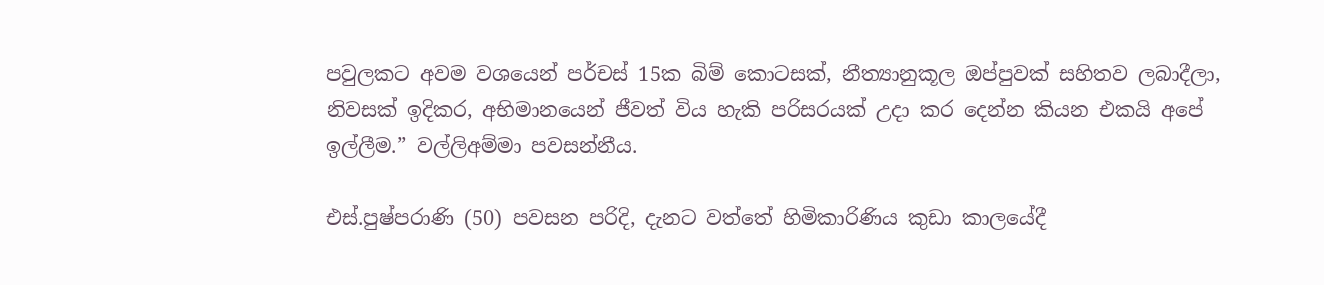පවුලකට අවම වශයෙන් පර්චස් 15ක බිම් කොටසක්, නීත්‍යානුකූල ඔප්පුවක් සහිතව ලබාදීලා, නිවසක් ඉදිකර, අභිමානයෙන් ජීවත් විය හැකි පරිසරයක් උදා කර දෙන්න කියන එකයි අපේ ඉල්ලීම.” වල්ලිඅම්මා පවසන්නීය.

එස්.පුෂ්පරාණි (50) පවසන පරිදි, දැනට වත්තේ හිමිකාරිණිය කුඩා කාලයේදී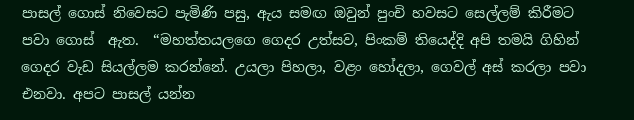පාසල් ගොස් නිවෙසට පැමිණි පසු, ඇය සමඟ ඔවුන් පුංචි හවසට සෙල්ලම් කිරීමට පවා ගොස්  ඇත.  “මහත්තයලගෙ ගෙදර උත්සව, පිංකම් තියෙද්දි අපි තමයි ගිහින් ගෙදර වැඩ සියල්ලම කරන්නේ. උයලා පිහලා, වළං හෝදලා, ගෙවල් අස් කරලා පවා එනවා. අපට පාසල් යන්න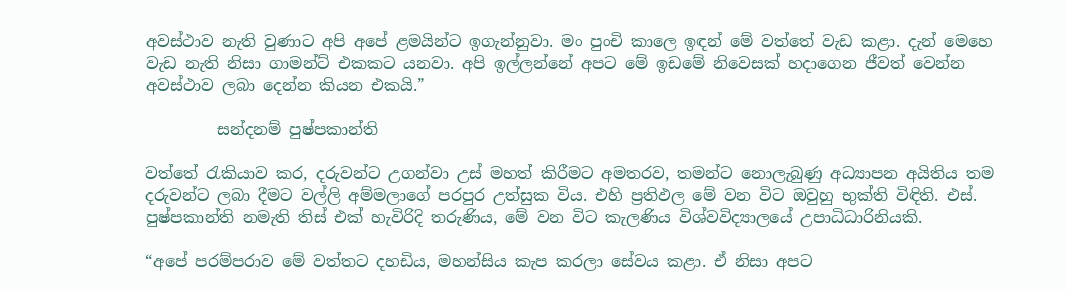අවස්ථාව නැති වුණාට අපි අපේ ළමයින්ට ඉගැන්නුවා. මං පුංචි කාලෙ ඉඳන් මේ වත්තේ වැඩ කළා. දැන් මෙහෙ වැඩ නැති නිසා ගාමන්ට් එකකට යනවා. අපි ඉල්ලන්නේ අපට මේ ඉඩමේ නිවෙසක් හදාගෙන ජීවත් වෙන්න අවස්ථාව ලබා දෙන්න කියන එකයි.”

         සන්දනම් පුෂ්පකාන්ති

වත්තේ රැකියාව කර, දරුවන්ට උගන්වා උස් මහත් කිරීමට අමතරව, තමන්ට නොලැබුණු අධ්‍යාපන අයිතිය තම දරුවන්ට ලබා දීමට වල්ලි අම්මලාගේ පරපුර උත්සුක විය. එහි ප්‍රතිඵල මේ වන විට ඔවුහු භුක්ති විඳිති. එස්. පුෂ්පකාන්ති නමැති තිස් එක් හැවිරිදි තරුණිය, මේ වන විට කැලණිය විශ්වවිද්‍යාලයේ උපාධිධාරිනියකි.

“අපේ පරම්පරාව මේ වත්තට දහඩිය, මහන්සිය කැප කරලා සේවය කළා. ඒ නිසා අපට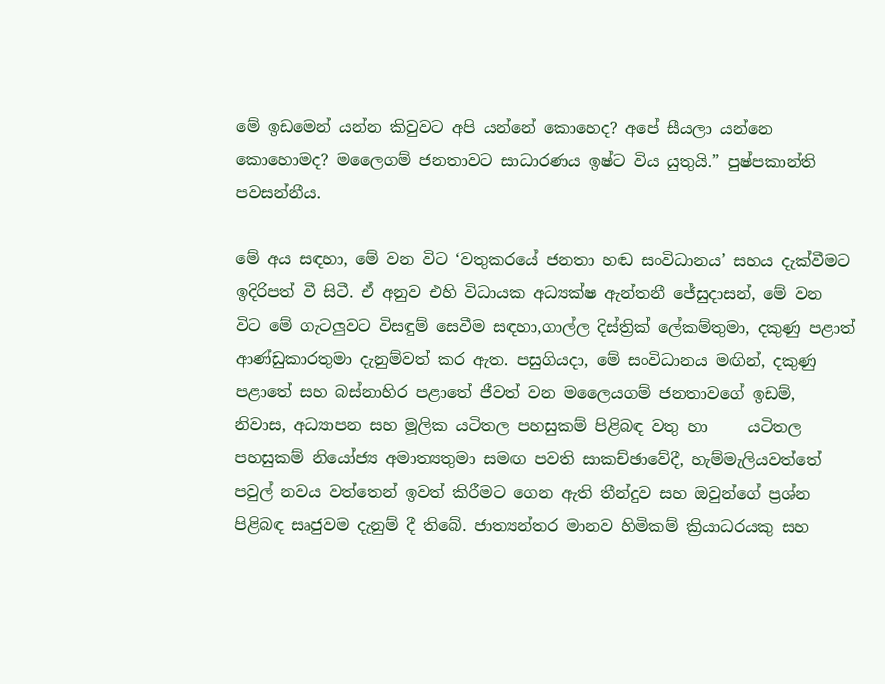මේ ඉඩමෙන් යන්න කිවුවට අපි යන්නේ කොහෙද? අපේ සීයලා යන්නෙ කොහොමද? මලෛගම් ජනතාවට සාධාරණය ඉෂ්ට විය යුතුයි.” පුෂ්පකාන්ති පවසන්නීය.

මේ අය සඳහා, මේ වන විට ‘වතුකරයේ ජනතා හඬ සංවිධානය’ සහය දැක්වීමට ඉදිරිපත් වී සිටී. ඒ අනුව එහි විධායක අධ්‍යක්ෂ ඇන්තනී ජේසුදාසන්, මේ වන විට මේ ගැටලුවට විසඳුම් සෙවීම සඳහා,ගාල්ල දිස්ත්‍රික් ලේකම්තුමා, දකුණු පළාත් ආණ්ඩුකාරතුමා දැනුම්වත් කර ඇත. පසුගියදා, මේ සංවිධානය මඟින්, දකුණු පළාතේ සහ බස්නාහිර පළාතේ ජීවත් වන මලෛයගම් ජනතාවගේ ඉඩම්, නිවාස, අධ්‍යාපන සහ මූලික යටිතල පහසුකම් පිළිබඳ වතු හා     යටිතල පහසුකම් නියෝජ්‍ය අමාත්‍යතුමා සමඟ පවති සාකච්ඡාවේදී, හැම්මැලියවත්තේ පවුල් නවය වත්තෙන් ඉවත් කිරීමට ගෙන ඇති තීන්දුව සහ ඔවුන්ගේ ප්‍රශ්න පිළිබඳ සෘජුවම දැනුම් දී තිබේ. ජාත්‍යන්තර මානව හිමිකම් ක්‍රියාධරයකු සහ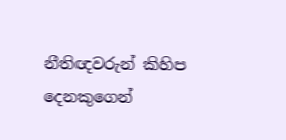නීතිඥවරුන් කිහිප දෙනකුගෙන්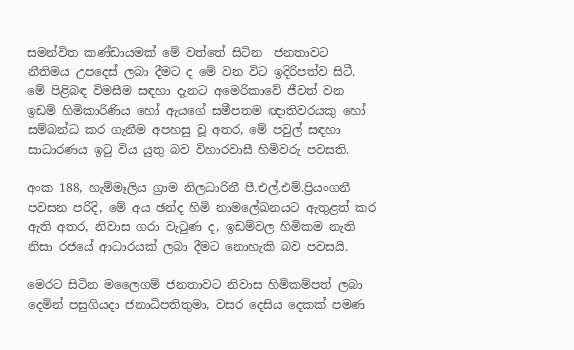සමන්විත කණ්ඩායමක් මේ වත්තේ සිටින  ජනතාවට නීතිමය උපදෙස් ලබා දීමට ද මේ වන විට ඉදිරිපත්ව සිටී.
මේ පිළිබඳ විමසීම සඳහා දැනට අමෙරිකාවේ ජීවත් වන ඉඩම් හිමිකාරිණිය හෝ ඇයගේ සමීපතම ඥාතිවරයකු හෝ සම්බන්ධ කර ගැනීම අපහසු වූ අතර, මේ පවුල් සඳහා සාධාරණය ඉටු විය යුතු බව විහාරවාසී හිමිවරු පවසති.

අංක 188, හැම්මෑලිය ග්‍රාම නිලධාරිනී පී.එල්.එම්.ප්‍රියංගනී පවසන පරිදි, මේ අය ඡන්ද හිමි නාමලේඛනයට ඇතුළත් කර ඇති අතර, නිවාස ගරා වැටුණ ද, ඉඩම්වල හිමිකම නැති නිසා රජයේ ආධාරයක් ලබා දීමට නොහැකි බව පවසයි.

මෙරට සිටින මලෛගම් ජනතාවට නිවාස හිමිකම්පත් ලබා දෙමින් පසුගියදා ජනාධිපතිතුමා, වසර දෙසිය දෙකක් පමණ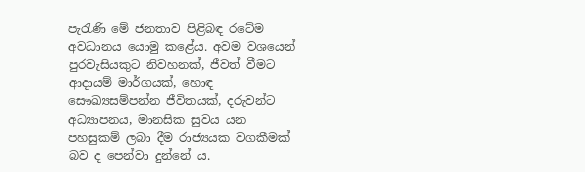පැරැණි මේ ජනතාව පිළිබඳ රටේම අවධානය යොමු කළේය. අවම වශයෙන් පුරවැසියකුට නිවහනක්, ජීවත් වීමට ආදායම් මාර්ගයක්, හොඳ සෞඛ්‍යසම්පන්න ජීවිතයක්, දරුවන්ට අධ්‍යාපනය, මානසික සුවය යන පහසුකම් ලබා දීම රාජ්‍යයක වගකීමක් බව ද පෙන්වා දුන්නේ ය.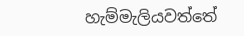හැම්මැලියවත්තේ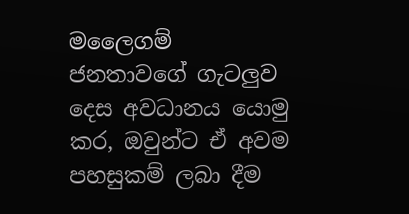මලෛගම් ජනතාවගේ ගැටලුව දෙස අවධානය යොමු කර, ඔවුන්ට ඒ අවම පහසුකම් ලබා දීම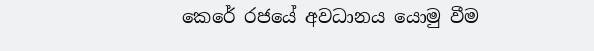කෙරේ රජයේ අවධානය යොමු වීම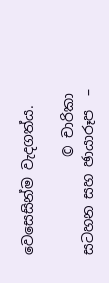වෙසෙසින්ම වැදගත්ය.

              © චාරිකා සටහන සහ ඡායාරූප  –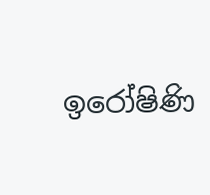ඉරෝෂිණි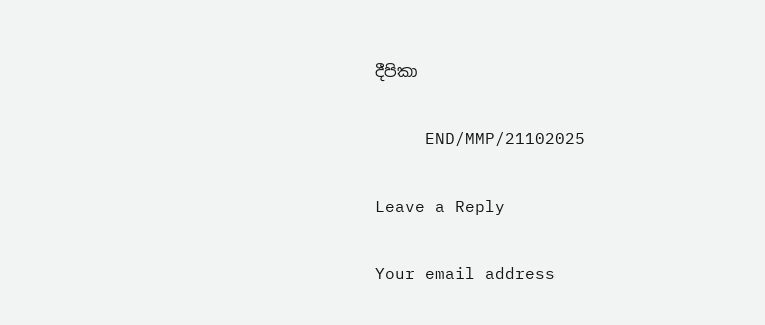දීපිකා

     END/MMP/21102025

Leave a Reply

Your email address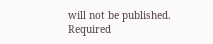will not be published. Required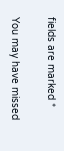fields are marked *

You may have missed